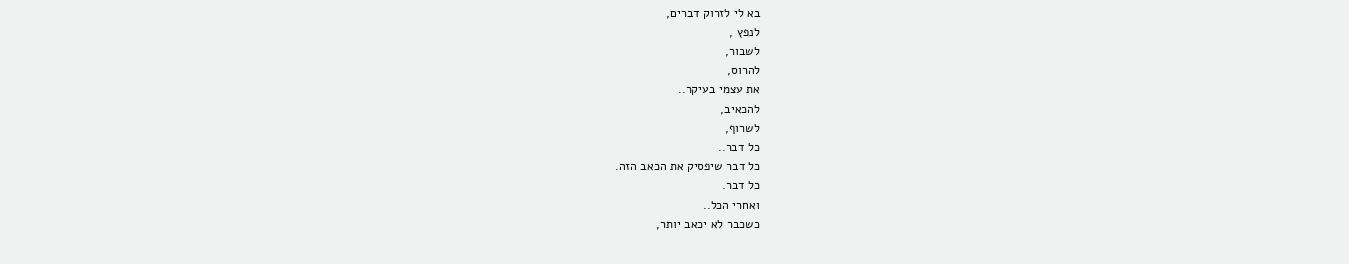בא לי לזרוק דברים,
לנפץ ,
לשבור,
להרוס,
את עצמי בעיקר..
להכאיב,
לשרוף,
כל דבר..
כל דבר שיפסיק את הכאב הזה.
כל דבר.
ואחרי הכל..
כשכבר לא יכאב יותר,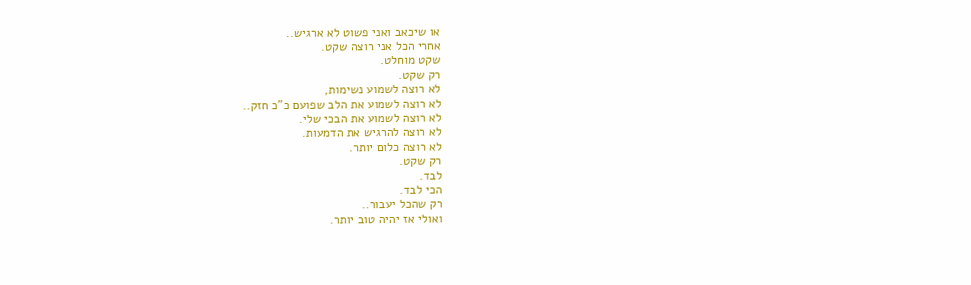או שיכאב ואני פשוט לא ארגיש..
אחרי הכל אני רוצה שקט.
שקט מוחלט.
רק שקט.
לא רוצה לשמוע נשימות,
לא רוצה לשמוע את הלב שפועם כ"כ חזק..
לא רוצה לשמוע את הבכי שלי.
לא רוצה להרגיש את הדמעות.
לא רוצה כלום יותר.
רק שקט.
לבד.
הכי לבד.
רק שהכל יעבור..
ואולי אז יהיה טוב יותר.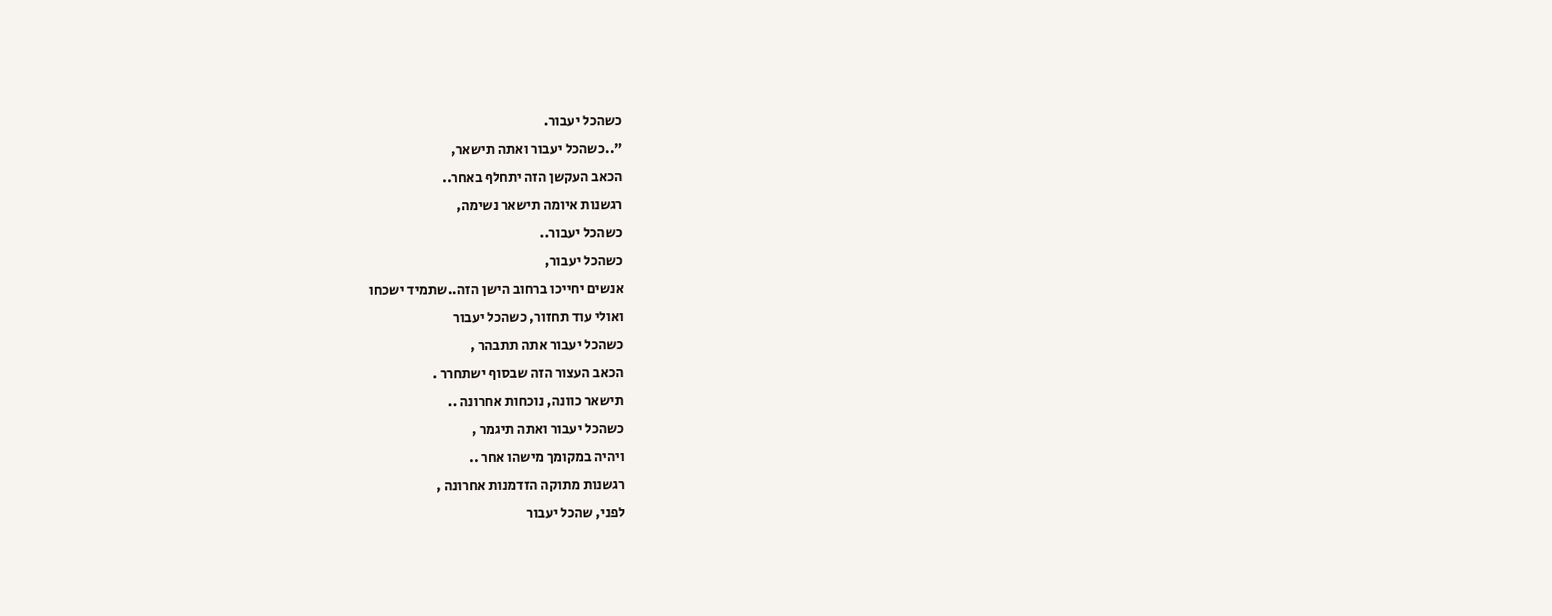כשהכל יעבור.
"..כשהכל יעבור ואתה תישאר,
הכאב העקשן הזה יתחלף באחר..
רגשנות איומה תישאר נשימה,
כשהכל יעבור..
כשהכל יעבור,
אנשים יחייכו ברחוב הישן הזה..שתמיד ישכחו
ואולי עוד תחזור, כשהכל יעבור
כשהכל יעבור אתה תתבהר ,
הכאב העצור הזה שבסוף ישתחרר .
תישאר כוונה, נוכחות אחרונה ..
כשהכל יעבור ואתה תיגמר ,
ויהיה במקומך מישהו אחר ..
רגשנות מתוקה הזדמנות אחרונה ,
לפני, שהכל יעבור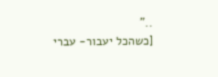.."
[כשהכל יעבור- עברי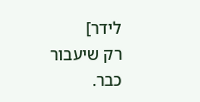לידר]
רק שיעבור כבר.